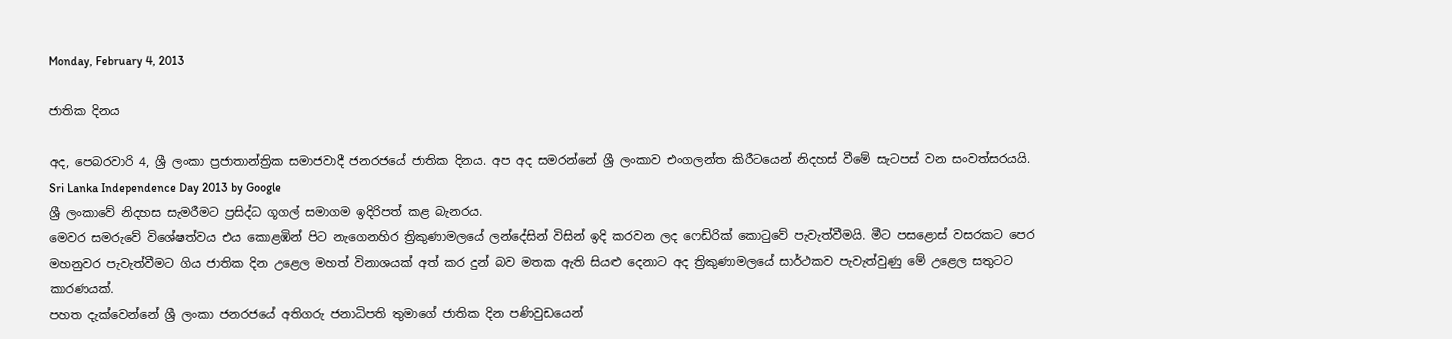Monday, February 4, 2013

ජාතික දිනය

අද, පෙබරවාරි 4, ශ්‍රී ලංකා ප්‍රජාතාන්ත්‍රික සමාජවාදී ජනරජයේ ජාතික දිනය. අප අද සමරන්නේ ශ්‍රී ලංකාව එංගලන්ත කිරීටයෙන් නිදහස් වීමේ සැටපස් වන සංවත්සරයයි.
Sri Lanka Independence Day 2013 by Google
ශ්‍රී ලංකාවේ නිදහස සැමරීමට ප්‍රසිද්ධ ගූගල් සමාගම ඉදිරිපත් කළ බැනරය.
මෙවර සමරුවේ විශේෂත්වය එය කොළඹින් පිට නැගෙනහිර ත්‍රිකුණාමලයේ ලන්දේසින් විසින් ඉදි කරවන ලද ෆෙඩ්රික් කොටුවේ පැවැත්වීමයි. මීට පසළොස් වසරකට පෙර මහනුවර පැවැත්වීමට ගිය ජාතික දින උළෙල මහත් විනාශයක් අත් කර දුන් බව මතක ඇති සියළු දෙනාට අද ත්‍රිකුණාමලයේ සාර්ථකව පැවැත්වුණු මේ උළෙල සතුටට කාරණයක්.
පහත දැක්වෙන්නේ ශ්‍රී ලංකා ජනරජයේ අතිගරු ජනාධිපති තුමාගේ ජාතික දින පණිවුඩයෙන්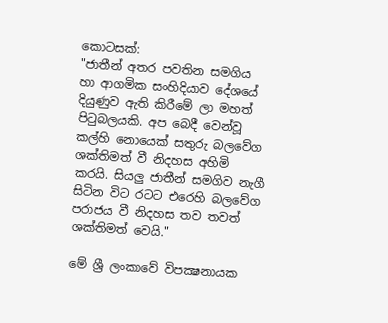කොටසක්:
"ජාතීන් අතර පවතින සමගිය හා ආගමික සංහිදියාව දේශයේ දියුණුව ඇති කිරීමේ ලා මහත් පිටුබලයකි. අප බෙදී වෙන්වූ කල්හි නොයෙක්‌ සතුරු බලවේග ශක්‌තිමත් වී නිදහස අහිමි කරයි. සියලු ජාතීන් සමගිව නැගී සිටින විට රටට එරෙහි බලවේග පරාජය වී නිදහස තව තවත් ශක්‌තිමත් වෙයි."

මේ ශ්‍රී ලංකාවේ විපක්‍ෂනායක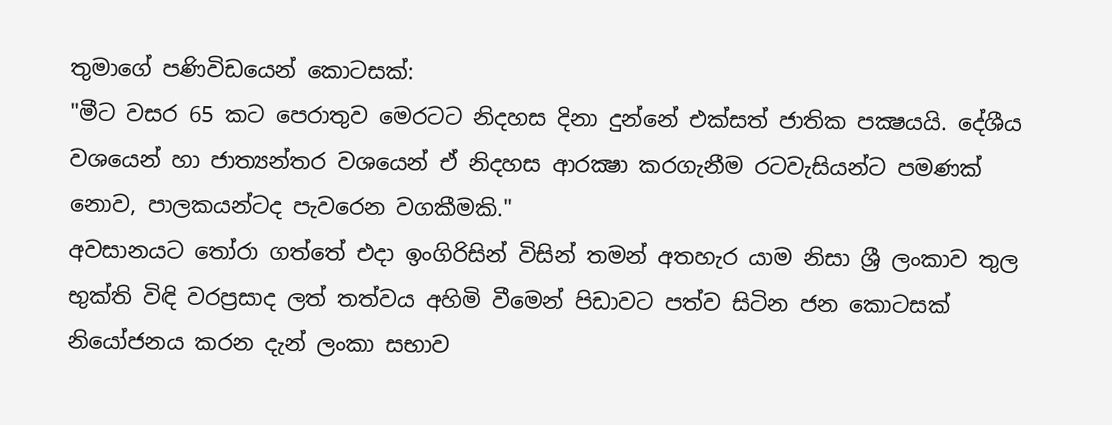තුමාගේ පණිවිඩයෙන් කොටසක්:
"මීට වසර 65 කට පෙරාතුව මෙරටට නිදහස දිනා දුන්නේ එක්‌සත් ජාතික පක්‍ෂයයි. දේශීය වශයෙන් හා ජාත්‍යන්තර වශයෙන් ඒ නිදහස ආරක්‍ෂා කරගැනීම රටවැසියන්ට පමණක්‌ නොව, පාලකයන්ටද පැවරෙන වගකීමකි."
අවසානයට තෝරා ගත්තේ එදා ඉංගිරිසින් විසින් තමන් අතහැර යාම නිසා ශ්‍රී ලංකාව තුල භුක්ති විඳි වරප්‍රසාද ලත් තත්වය අහිමි වීමෙන් පිඩාවට පත්ව සිටින ජන කොටසක් නියෝජනය කරන දැන් ලංකා සභාව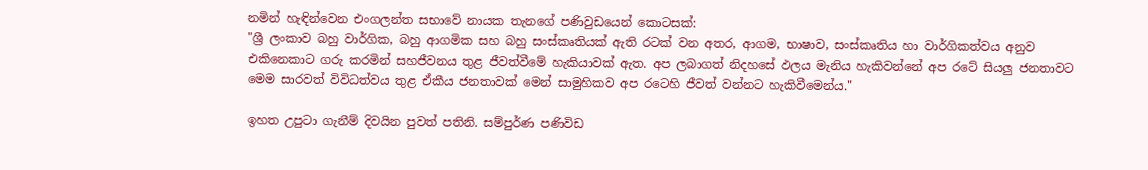නමින් හැඳින්වෙන එංගලන්ත සභාවේ නායක තැනගේ පණිවුඩයෙන් කොටසක්:
"ශ්‍රී ලංකාව බහු වාර්ගික, බහු ආගමික සහ බහු සංස්‌කෘතියක්‌ ඇති රටක්‌ වන අතර, ආගම, භාෂාව, සංස්‌කෘතිය හා වාර්ගිකත්වය අනුව එකිනෙකාට ගරු කරමින් සහජීවනය තුළ ජීවත්වීමේ හැකියාවක්‌ ඇත. අප ලබාගත් නිදහසේ ඵලය මැනිය හැකිවන්නේ අප රටේ සියලු ජනතාවට මෙම සාරවත් විවිධත්වය තුළ ඒකීය ජනතාවක්‌ මෙන් සාමුහිකව අප රටෙහි ජීවත් වන්නට හැකිවීමෙන්ය."

ඉහත උපුටා ගැනීම් දිවයින පුවත් පතිනි. සම්පුර්ණ පණිවිඩ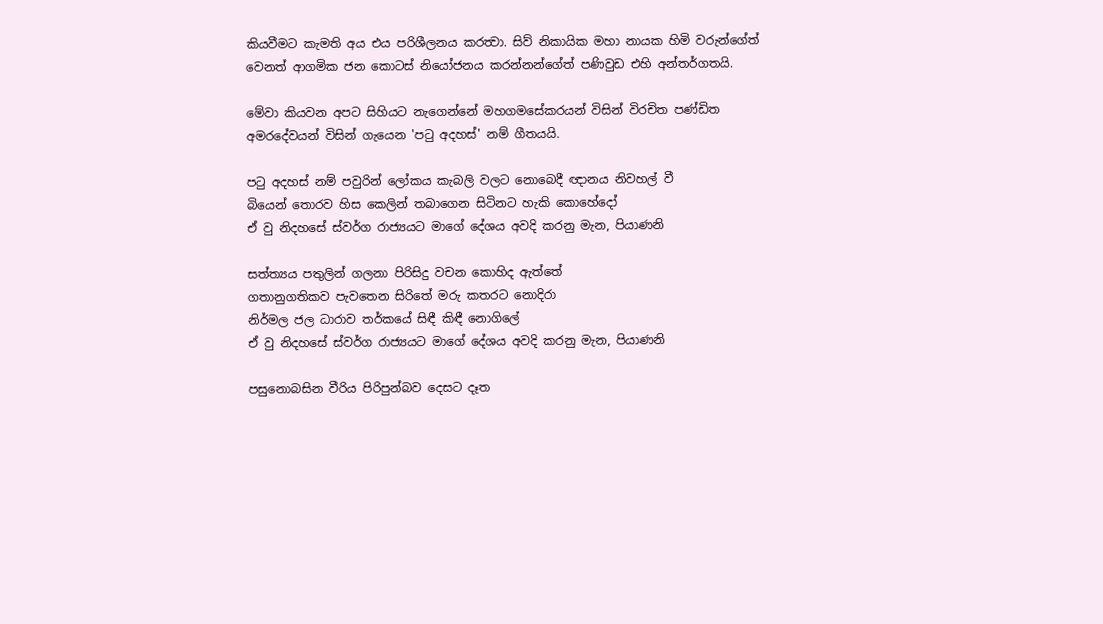කියවීමට කැමති අය එය පරිශීලනය කරත්‍වා. සිව් නිකායික මහා නායක හිමි වරුන්ගේත් වෙනත් ආගමික ජන කොටස් නියෝජනය කරන්නන්ගේත් පණිවුඩ එහි අන්තර්ගතයි.

මේවා කියවන අපට සිහියට නැගෙන්නේ මහගමසේකරයන් විසින් විරචිත පණ්ඩිත අමරදේවයන් විසින් ගැයෙන 'පටු අදහස්' නම් ගීතයයි.

පටු අදහස් නම් පවුරින් ලෝකය කැබලි වලට නොබෙදී ඥානය නිවහල් වී
බියෙන් තොරව හිස කෙලින් තබාගෙන සිටිනට හැකි කොහේදෝ
ඒ වු නිදහසේ ස්වර්ග රාජ්‍යයට මාගේ දේශය අවදි කරනු මැන, පියාණනි

සත්ත්‍යය පතුලින් ගලනා පිරිසිදු වචන කොහිද ඇත්තේ
ගතානුගතිකව පැවතෙන සිරිතේ මරු කතරට නොදිරා
නිර්මල ජල ධාරාව තර්කයේ සිඳී කිඳී නොගිලේ
ඒ වු නිදහසේ ස්වර්ග රාජ්‍යයට මාගේ දේශය අවදි කරනු මැන, පියාණනි

පසුනොබසින වීරිය පිරිපුන්බව දෙසට දෑත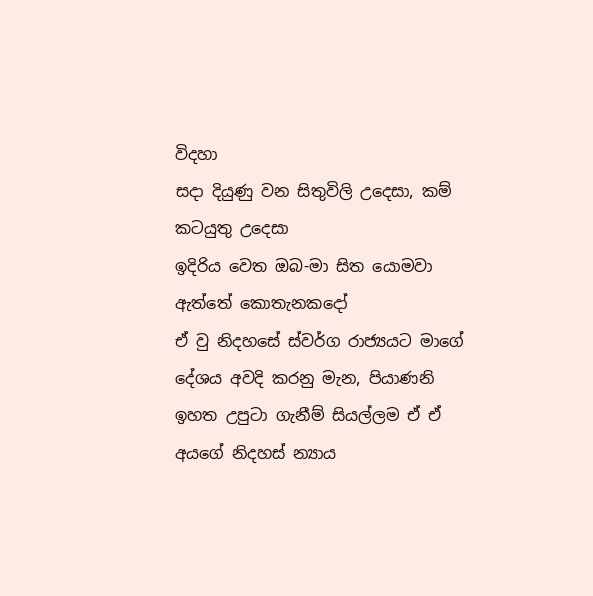විදහා
සදා දියුණු වන සිතුවිලි උදෙසා, කම් කටයුතු උදෙසා
ඉදිරිය වෙත ඔබ-මා සිත යොමවා ඇත්තේ කොතැනකදෝ
ඒ වු නිදහසේ ස්වර්ග රාජ්‍යයට මාගේ දේශය අවදි කරනු මැන, පියාණනි
ඉහත උපුටා ගැනීම් සියල්ලම ඒ ඒ අයගේ නිදහස් න්‍යාය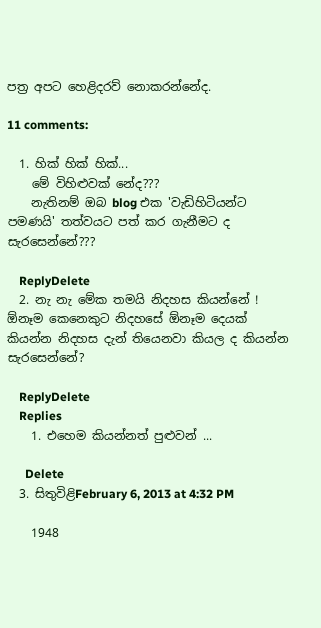පත්‍ර අපට හෙළිදරව් නොකරන්නේද.

11 comments:

  1. හික් හික් හික්...
    මේ විහිළුවක් නේද???
    නැතිනම් ඔබ blog එක 'වැඩිහිටියන්ට පමණයි' තත්වයට පත් කර ගැනීමට ද සැරසෙන්නේ???

    ReplyDelete
  2. නැ නැ මේක තමයි නිදහස කියන්නේ ! ඕනෑම කෙනෙකුට නිදහසේ ඕනෑම දෙයක් කියන්න නිදහස දැන් තියෙනවා කියල ද කියන්න සැරසෙන්නේ?

    ReplyDelete
    Replies
    1. එහෙම කියන්නත් පුළුවන් ...

      Delete
  3. සිතුවිළිFebruary 6, 2013 at 4:32 PM

    1948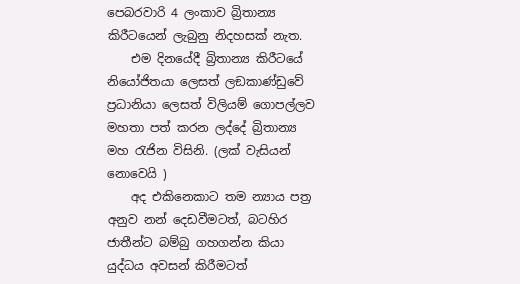පෙබරවාරි 4 ලංකාව බ්‍රිතාන්‍ය කිරීටයෙන් ලැබුනු නිදහසක් නැත.
    එම දිනයේදී බ්‍රිතාන්‍ය කිරීටයේ නියෝජිතයා ලෙසත් ලඞකාණ්ඩුවේ ප්‍රධානියා ලෙසත් විලියම් ගොපල්ලව මහතා පත් කරන ලද්දේ බ්‍රිතාන්‍ය මහ රැජින විසිනි. (ලක් වැසියන් නොවෙයි )
    අද එකිනෙකාට තම න්‍යාය පත්‍ර අනුව නන් දෙඩවීමටත්, බටහිර ජාතීන්ට බම්බු ගහගන්න කියා යුද්ධය අවසන් කිරීමටත්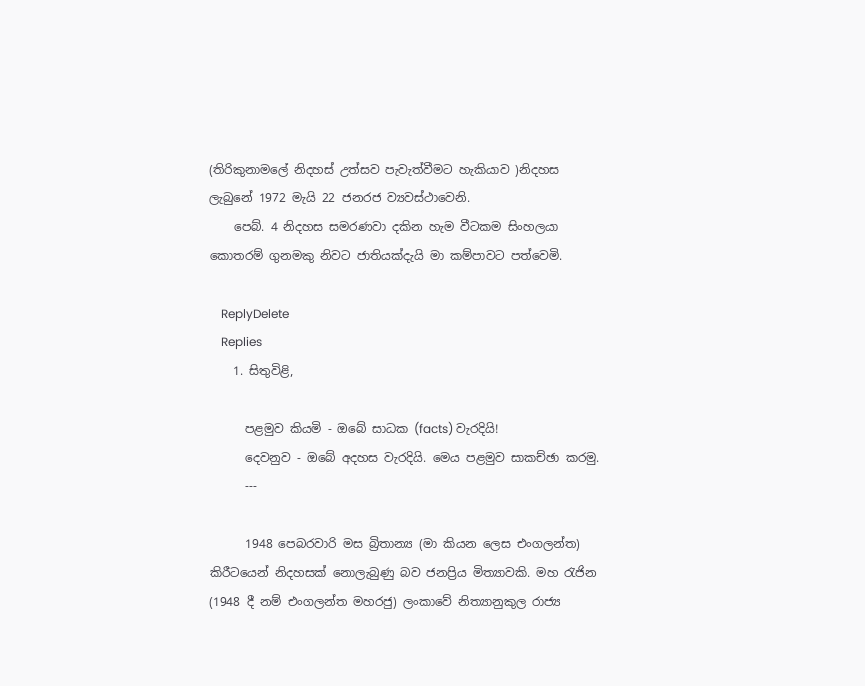(තිරිකුනාමලේ නිදහස් උත්සව පැවැත්වීමට හැකියාව )නිදහස ලැබුනේ 1972 මැයි 22 ජනරජ ව්‍යවස්ථාවෙනි.
    පෙබ්. 4 නිදහස සමරණවා දකින හැම වීටකම සිංහලයා කොතරම් ගුනමකු නිවට ජාතියක්දැයි මා කම්පාවට පත්වෙමි.

    ReplyDelete
    Replies
    1. සිතුවිළි,

      පළමුව කියමි - ඔබේ සාධක (facts) වැරදියි!
      දෙවනුව - ඔබේ අදහස වැරදියි. මෙය පළමුව සාකච්ඡා කරමු.
      ---

      1948 පෙබරවාරි මස බ්‍රිතාන්‍ය (මා කියන ලෙස එංගලන්ත) කිරීටයෙන් නිදහසක් නොලැබුණු බව ජනප්‍රිය මිත්‍යාවකි. මහ රැජින (1948 දී නම් එංගලන්ත මහරජු) ලංකාවේ නිත්‍යානුකුල රාජ්‍ය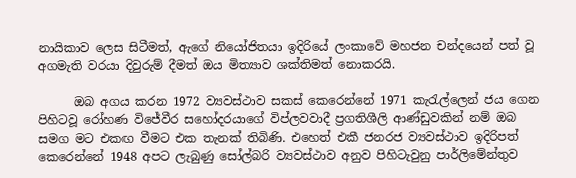නායිකාව ලෙස සිටීමත්, ඇගේ නියෝජිතයා ඉදිරියේ ලංකාවේ මහජන චන්දයෙන් පත් වූ අගමැති වරයා දිවුරුම් දීමත් ඔය මිත්‍යාව ශක්තිමත් නොකරයි.

      ඔබ අගය කරන 1972 ව්‍යවස්ථාව සකස් කෙරෙන්නේ 1971 කැරැල්ලෙන් ජය ගෙන පිහිටවූ රෝහණ විජේවීර සහෝදරයාගේ විප්ලවවාදී ප්‍රගතිශීලි ආණ්ඩුවකින් නම් ඔබ සමග මට එකඟ වීමට එක තැනක් තිබිණි. එහෙත් එකී ජනරජ ව්‍යවස්ථාව ඉදිරිපත් කෙරෙන්නේ 1948 අපට ලැබුණු සෝල්බරි ව්‍යවස්ථාව අනුව පිහිටැවුනු පාර්ලිමේන්තුව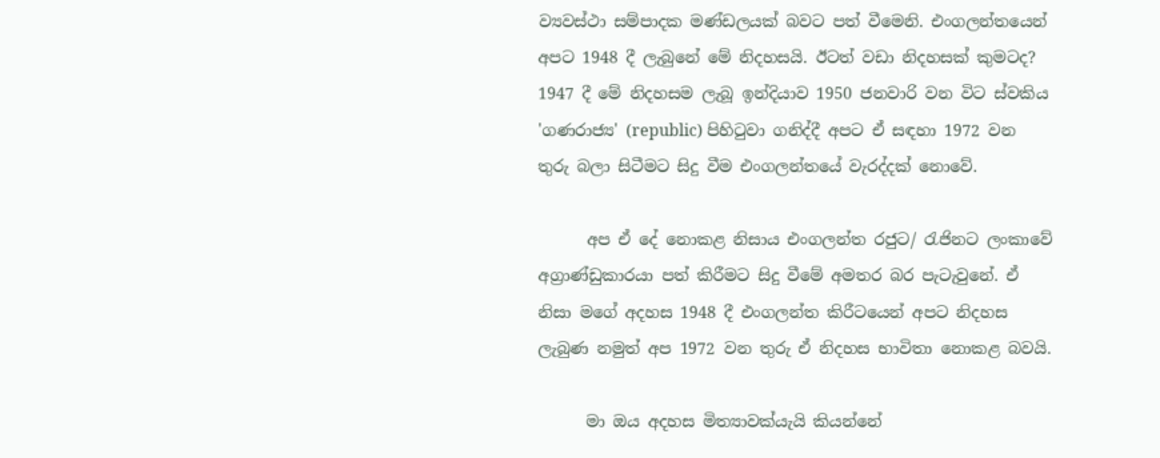ව්‍යවස්ථා සම්පාදක මණ්ඩලයක් බවට පත් වීමෙනි. එංගලන්තයෙන් අපට 1948 දී ලැබුනේ මේ නිදහසයි. ඊටත් වඩා නිදහසක් කුමටද? 1947 දී මේ නිදහසම ලැබූ ඉන්දියාව 1950 ජනවාරි වන විට ස්වකිය 'ගණරාජ්‍ය' (republic) පිහිටුවා ගනිද්දී අපට ඒ සඳහා 1972 වන තුරු බලා සිටීමට සිදු වීම එංගලන්තයේ වැරද්දක් නොවේ.

      අප ඒ දේ නොකළ නිසාය එංගලන්ත රජුට/ රැජිනට ලංකාවේ අග්‍රාණ්ඩුකාරයා පත් කිරීමට සිදු වීමේ අමතර බර පැටැවුනේ. ඒ නිසා මගේ අදහස 1948 දී එංගලන්ත කිරීටයෙන් අපට නිදහස ලැබුණ නමුත් අප 1972 වන තුරු ඒ නිදහස භාවිතා නොකළ බවයි.

      මා ඔය අදහස මිත්‍යාවක්යැයි කියන්නේ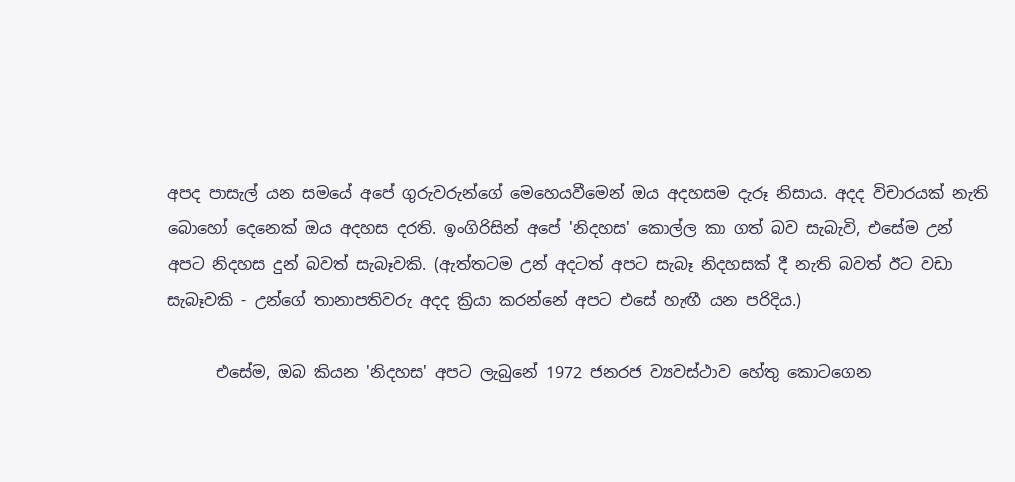අපද පාසැල් යන සමයේ අපේ ගුරුවරුන්ගේ මෙහෙයවීමෙන් ඔය අදහසම දැරූ නිසාය. අදද විචාරයක් නැති බොහෝ දෙනෙක් ඔය අදහස දරති. ඉංගිරිසින් අපේ 'නිදහස' කොල්ල කා ගත් බව සැබැවි, එසේම උන් අපට නිදහස දුන් බවත් සැබෑවකි. (ඇත්තටම උන් අදටත් අපට සැබෑ නිදහසක් දී නැති බවත් ඊට වඩා සැබෑවකි - උන්ගේ තානාපතිවරු අදද ක්‍රියා කරන්නේ අපට එසේ හැඟී යන පරිදිය.)

      එසේම, ඔබ කියන 'නිදහස' අපට ලැබුනේ 1972 ජනරජ ව්‍යවස්ථාව හේතු කොටගෙන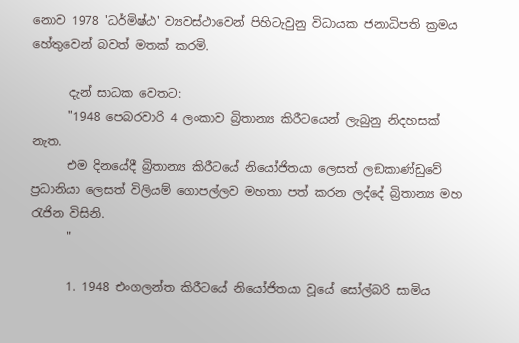නොව 1978 'ධර්මිෂ්ඨ' ව්‍යවස්ථාවෙන් පිහිටැවුනු විධායක ජනාධිපති ක්‍රමය හේතුවෙන් බවත් මතක් කරමි.

      දැන් සාධක වෙතට:
      "1948 පෙබරවාරි 4 ලංකාව බ්‍රිතාන්‍ය කිරීටයෙන් ලැබුනු නිදහසක් නැත.
      එම දිනයේදී බ්‍රිතාන්‍ය කිරීටයේ නියෝජිතයා ලෙසත් ලඞකාණ්ඩුවේ ප්‍රධානියා ලෙසත් විලියම් ගොපල්ලව මහතා පත් කරන ලද්දේ බ්‍රිතාන්‍ය මහ රැජින විසිනි.
      "

      1. 1948 එංගලන්ත කිරීටයේ නියෝජිතයා වූයේ සෝල්බරි සාමිය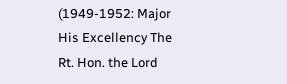(1949-1952: Major His Excellency The Rt. Hon. the Lord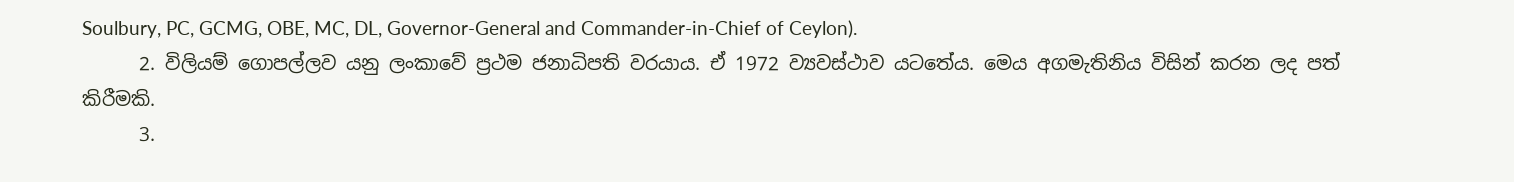Soulbury, PC, GCMG, OBE, MC, DL, Governor-General and Commander-in-Chief of Ceylon).
      2. විලියම් ගොපල්ලව යනු ලංකාවේ ප්‍රථම ජනාධිපති වරයාය. ඒ 1972 ව්‍යවස්ථාව යටතේය. මෙය අගමැතිනිය විසින් කරන ලද පත් කිරීමකි.
      3.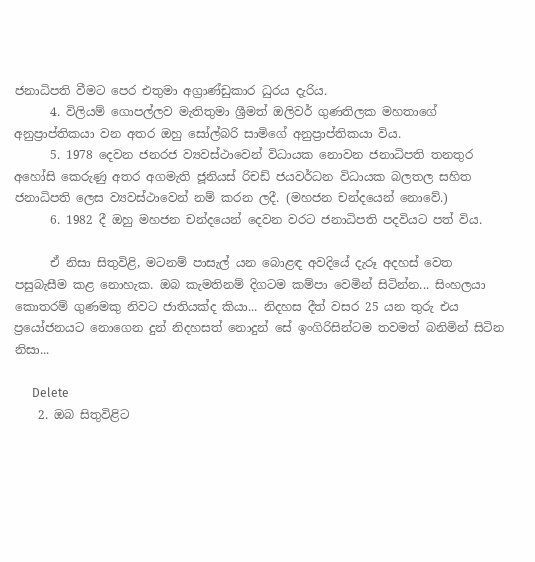ජනාධිපති වීමට පෙර එතුමා අග්‍රාණ්ඩුකාර ධුරය දැරිය.
      4. විලියම් ගොපල්ලව මැතිතුමා ශ්‍රීමත් ඔලිවර් ගුණතිලක මහතාගේ අනුප්‍රාප්තිකයා වන අතර ඔහු සෝල්බරි සාමිගේ අනුප්‍රාප්තිකයා විය.
      5. 1978 දෙවන ජනරජ ව්‍යවස්ථාවෙන් විධායක නොවන ජනාධිපති තනතුර අහෝසි කෙරුණු අතර අගමැති ජූනියස් රිචඩ් ජයවර්ධන විධායක බලතල සහිත ජනාධිපති ලෙස ව්‍යවස්ථාවෙන් නම් කරන ලදී. (මහජන චන්දයෙන් නොවේ.)
      6. 1982 දී ඔහු මහජන චන්දයෙන් දෙවන වරට ජනාධිපති පදවියට පත් විය.

      ඒ නිසා සිතුවිළි, මටනම් පාසැල් යන බොළඳ අවදියේ දැරූ අදහස් වෙත පසුබැසීම කළ නොහැක. ඔබ කැමතිනම් දිගටම කම්පා වෙමින් සිටින්න... සිංහලයා කොතරම් ගුණමකු නිවට ජාතියක්ද කියා... නිදහස දීත් වසර 25 යන තුරු එය ප්‍රයෝජනයට නොගෙන දුන් නිදහසත් නොදුන් සේ ඉංගිරිසින්ටම තවමත් බනිමින් සිටින නිසා...

      Delete
    2. ඔබ සිතුවිළිට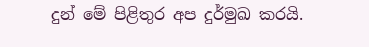දුන් මේ පිළිතුර අප දුර්මුඛ කරයි.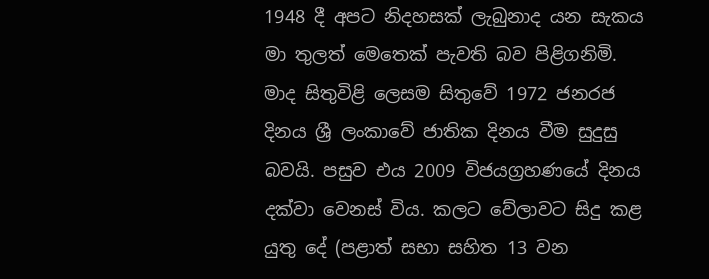1948 දී අපට නිදහසක් ලැබුනාද යන සැකය මා තුලත් මෙතෙක් පැවති බව පිළිගනිමි. මාද සිතුවිළි ලෙසම සිතුවේ 1972 ජනරජ දිනය ශ්‍රී ලංකාවේ ජාතික දිනය වීම සුදුසු බවයි. පසුව එය 2009 විජයග්‍රහණයේ දිනය දක්වා වෙනස් විය. කලට වේලාවට සිදු කළ යුතු දේ (පළාත් සභා සහිත 13 වන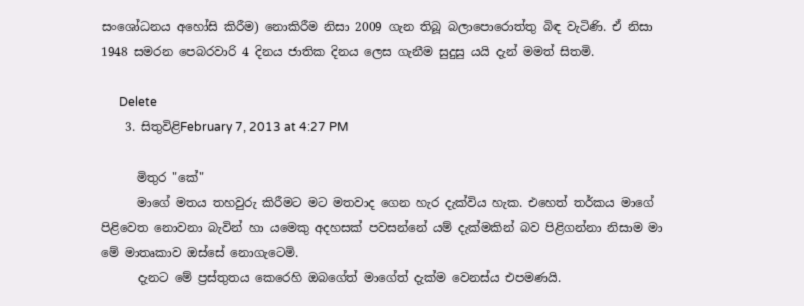සංශෝධනය අහෝසි කිරීම) නොකිරීම නිසා 2009 ගැන තිබූ බලාපොරොත්තු බිඳ වැටිණි. ඒ නිසා 1948 සමරන පෙබරවාරි 4 දිනය ජාතික දිනය ලෙස ගැනීම සුදුසු යයි දැන් මමත් සිතමි.

      Delete
    3. සිතුවිළිFebruary 7, 2013 at 4:27 PM

      මිතුර "කේ"
      මාගේ මතය තහවුරු කිරීමට මට මතවාද ගෙන හැර දැක්විය හැක. එහෙත් තර්කය මාගේ පිළිවෙත නොවනා බැවින් හා යමෙකු අදහසක් පවසන්නේ යම් දැක්මකින් බව පිළිගන්නා නිසාම මා මේ මාතෘකාව ඔස්සේ නොගැටෙමි.
      දැනට මේ ප්‍රස්තුතය කෙරෙහි ඔබගේත් මාගේත් දැක්ම වෙනස්ය එපමණයි.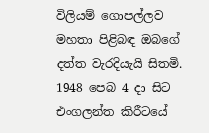විලියම් ගොපල්ලව මහතා පිළිබඳ ඔබගේ දත්ත වැරදියැයි සිතමි. 1948 පෙබ 4 දා සිට එංගලන්ත කිරීටයේ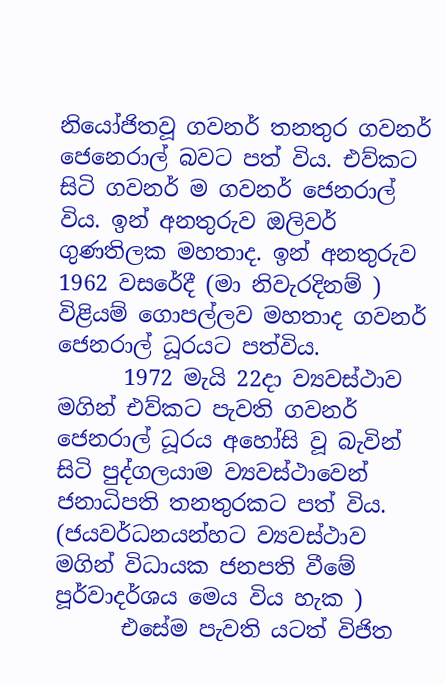නියෝජිතවූ ගවනර් තනතුර ගවනර් ජෙනෙරාල් බවට පත් විය. එව්කට සිටි ගවනර් ම ගවනර් ජෙනරාල් විය. ඉන් අනතුරුව ඔලිවර් ගුණතිලක මහතාද. ඉන් අනතුරුව 1962 වසරේදී (මා නිවැරදිනම් ) විළියම් ගොපල්ලව මහතාද ගවනර් ජෙනරාල් ධූරයට පත්විය.
      1972 මැයි 22දා ව්‍යවස්ථාව මගින් එව්කට පැවති ගවනර් ජෙනරාල් ධූරය අහෝසි වූ බැවින් සිටි පුද්ගලයාම ව්‍යවස්ථාවෙන් ජනාධිපති තනතුරකට පත් විය. (ජයවර්ධනයන්හට ව්‍යවස්ථාව මගින් විධායක ජනපති වීමේ පූර්වාදර්ශය මෙය විය හැක )
      එසේම පැවති යටත් විජිත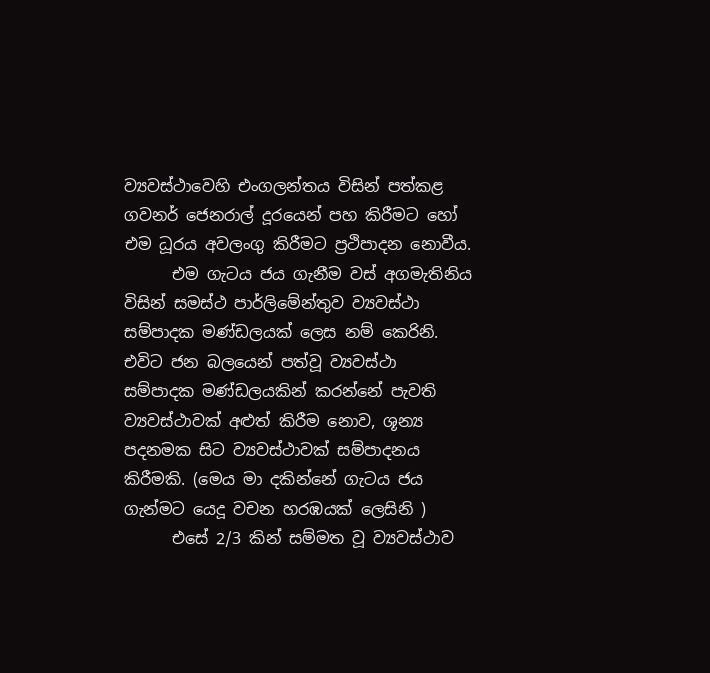ව්‍යවස්ථාවෙහි එංගලන්තය විසින් පත්කළ ගවනර් ජෙනරාල් දූරයෙන් පහ කිරීමට හෝ එම ධූරය අවලංගු කිරීමට ප්‍රථිපාදන නොවීය.
      එම ගැටය ජය ගැනීම වස් අගමැතිනිය විසින් සමස්ථ පාර්ලිමේන්තුව ව්‍යවස්ථා සම්පාදක මණ්ඩලයක් ලෙස නම් කෙරිනි. එවිට ජන බලයෙන් පත්වූ ව්‍යවස්ථා සම්පාදක මණ්ඩලයකින් කරන්නේ පැවති ව්‍යවස්ථාවක් අළුත් කිරීම නොව, ශූන්‍ය පදනමක සිට ව්‍යවස්ථාවක් සම්පාදනය කිරීමකි. (මෙය මා දකින්නේ ගැටය ජය ගැන්මට යෙදූ වචන හරඹයක් ලෙසිනි )
      එසේ 2/3 කින් සම්මත වූ ව්‍යවස්ථාව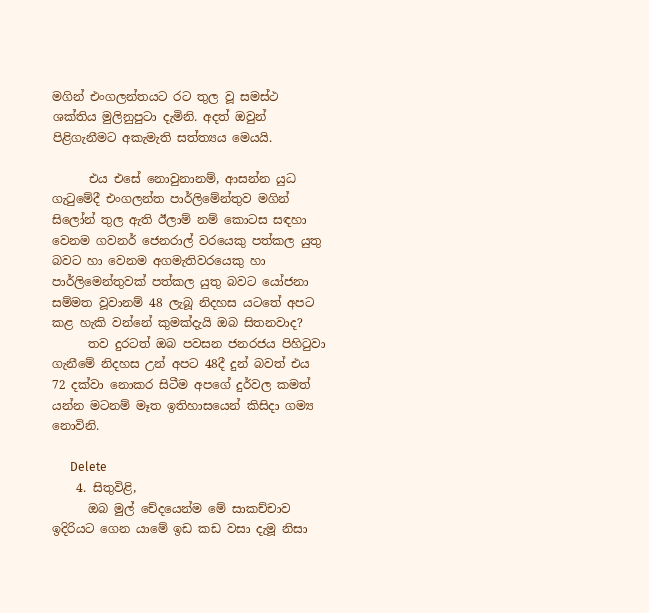මගින් එංගලන්තයට රට තුල වූ සමස්ථ ශක්තිය මුලිනුපුටා දැමිනි. අදත් ඔවුන් පිළිගැනීමට අකැමැති සත්ත්‍යය මෙයයි.

      එය එසේ නොවුනානම්, ආසන්න යුධ ගැටුමේදී එංගලන්ත පාර්ලිමේන්තුව මගින් සිලෝන් තුල ඇති ඊලාම් නම් කොටස සඳහා වෙනම ගවනර් ජෙනරාල් වරයෙකු පත්කල යුතු බවට හා වෙනම අගමැතිවරයෙකු හා පාර්ලිමෙන්තුවක් පත්කල යුතු බවට යෝජනා සම්මත වූවානම් 48 ලැබූ නිදහස යටතේ අපට කළ හැකි වන්නේ කුමක්දැයි ඔබ සිතනවාද?
      තව දුරටත් ඔබ පවසන ජනරජය පිහිටුවා ගැනීමේ නිදහස උන් අපට 48දී දුන් බවත් එය 72 දක්වා නොකර සිටීම අපගේ දුර්වල කමත් යන්න මටනම් මෑත ඉතිහාසයෙන් කිසිදා ගම්‍ය නොවිනි.

      Delete
    4. සිතුවිළි,
      ඔබ මුල් චේදයෙන්ම මේ සාකච්චාව ඉදිරියට ගෙන යාමේ ඉඩ කඩ වසා දැමූ නිසා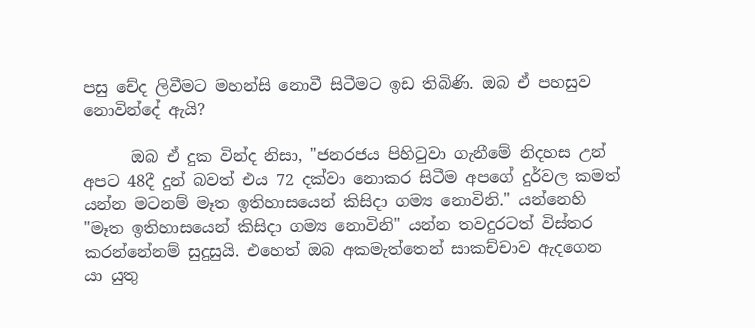පසු චේද ලිවීමට මහන්සි නොවී සිටීමට ඉඩ තිබිණි. ඔබ ඒ පහසුව නොවින්දේ ඇයි?

      ඔබ ඒ දුක වින්ද නිසා, "ජනරජය පිහිටුවා ගැනීමේ නිදහස උන් අපට 48දී දුන් බවත් එය 72 දක්වා නොකර සිටීම අපගේ දුර්වල කමත් යන්න මටනම් මෑත ඉතිහාසයෙන් කිසිදා ගම්‍ය නොවිනි." යන්නෙහි "මෑත ඉතිහාසයෙන් කිසිදා ගම්‍ය නොවිනි" යන්න තවදුරටත් විස්තර කරන්නේනම් සුදුසුයි. එහෙත් ඔබ අකමැත්තෙන් සාකච්චාව ඇදගෙන යා යුතු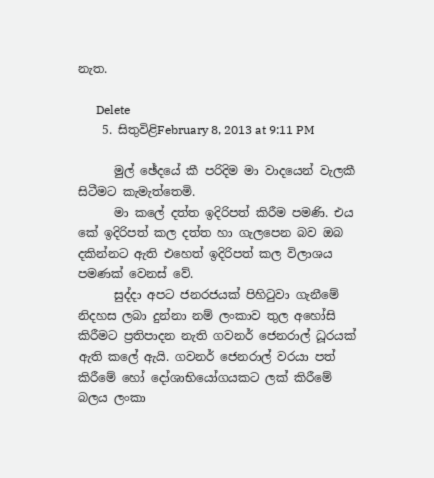නැත.

      Delete
    5. සිතුවිළිFebruary 8, 2013 at 9:11 PM

      මුල් ඡේදයේ කී පරිදිම මා වාදයෙන් වැලකී සිටීමට කැමැත්තෙමි.
      මා කලේ දත්ත ඉදිරිපත් කිරීම පමණි. එය කේ ඉදිරිපත් කල දත්ත හා ගැලපෙන බව ඔබ දකින්නට ඇති එහෙත් ඉදිරිපත් කල විලාශය පමණක් වෙනස් වේ.
      සුද්දා අපට ජනරජයක් පිහිටුවා ගැනීමේ නිදහස ලබා දුන්නා නම් ලංකාව තුල අහෝසි කිරීමට ප්‍රතිපාදන නැති ගවනර් ජෙනරාල් ධූරයක් ඇති කලේ ඇයි. ගවනර් ජෙනරාල් වරයා පත් කිරීමේ හෝ දෝශාභියෝගයකට ලක් කිරීමේ බලය ලංකා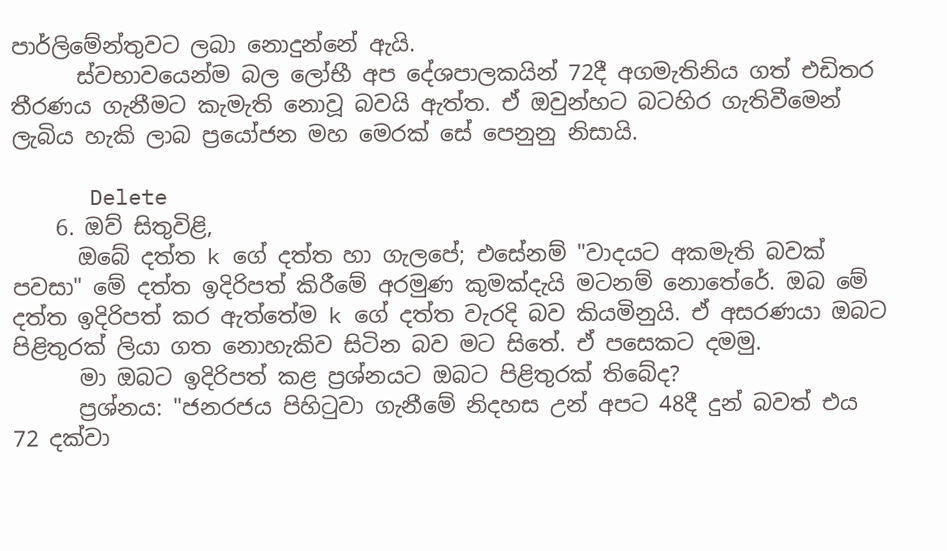පාර්ලිමේන්තුවට ලබා නොදුන්නේ ඇයි.
      ස්වභාවයෙන්ම බල ලෝභී අප දේශපාලකයින් 72දී අගමැතිනිය ගත් එඩිතර තීරණය ගැනීමට කැමැති නොවූ බවයි ඇත්ත. ඒ ඔවුන්හට බටහිර ගැතිවීමෙන් ලැබිය හැකි ලාබ ප්‍රයෝජන මහ මෙරක් සේ පෙනුනු නිසායි.

      Delete
    6. ඔව් සිතුවිළි,
      ඔබේ දත්ත k ගේ දත්ත හා ගැලපේ; එසේනම් "වාදයට අකමැති බවක් පවසා" මේ දත්ත ඉදිරිපත් කිරීමේ අරමුණ කුමක්දැයි මටනම් නොතේරේ. ඔබ මේ දත්ත ඉදිරිපත් කර ඇත්තේම k ගේ දත්ත වැරදි බව කියමිනුයි. ඒ අසරණයා ඔබට පිළිතුරක් ලියා ගත නොහැකිව සිටින බව මට සිතේ. ඒ පසෙකට දමමු.
      මා ඔබට ඉදිරිපත් කළ ප්‍රශ්නයට ඔබට පිළිතුරක් තිබේද?
      ප්‍රශ්නය: "ජනරජය පිහිටුවා ගැනීමේ නිදහස උන් අපට 48දී දුන් බවත් එය 72 දක්වා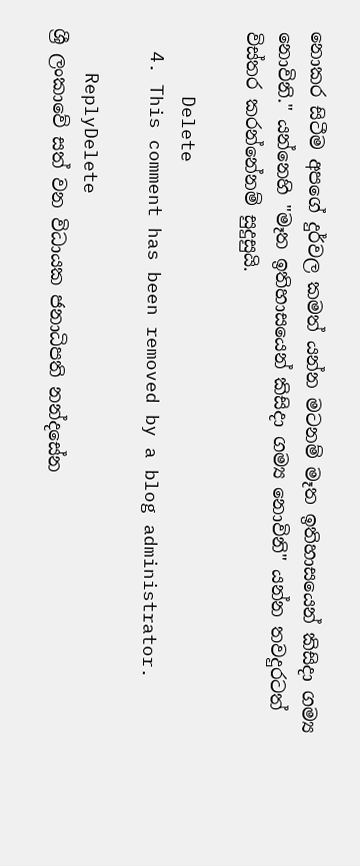නොකර සිටීම අපගේ දුර්වල කමත් යන්න මටනම් මෑත ඉතිහාසයෙන් කිසිදා ගම්‍ය නොවිනි." යන්නෙහි "මෑත ඉතිහාසයෙන් කිසිදා ගම්‍ය නොවිනි" යන්න තවදුරටත් විස්තර කරන්නේනම් සුදුසුයි.

      Delete
  4. This comment has been removed by a blog administrator.

    ReplyDelete
ශ්‍රී ලංකාවේ සත් වන විධායක ජනාධිපති නන්දසේන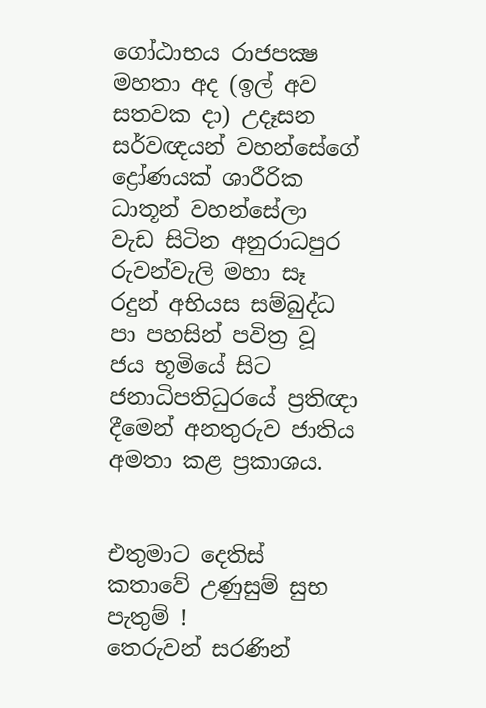ගෝඨාභය රාජපක්‍ෂ මහතා අද (ඉල් අව සතවක දා) උදෑසන සර්වඥයන් වහන්සේගේ ද්‍රෝණයක් ශාරීරික ධාතූන් වහන්සේලා වැඩ සිටින අනුරාධපුර රුවන්වැලි මහා සෑ රදුන් අභියස සම්බුද්ධ පා පහසින් පවිත්‍ර වූ ජය භූමියේ සිට ජනාධිපතිධුරයේ ප්‍රතිඥා දීමෙන් අනතුරුව ජාතිය අමතා කළ ප්‍රකාශය.


එතුමාට දෙතිස් කතාවේ උණුසුම් සුභ පැතුම් !
තෙරුවන් සරණින්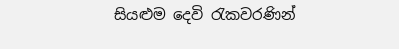සියළුම දෙවි රැකවරණින්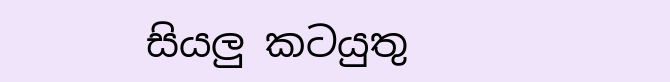සියලු කටයුතු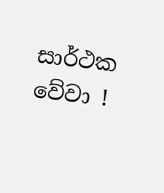සාර්ථක වේවා !